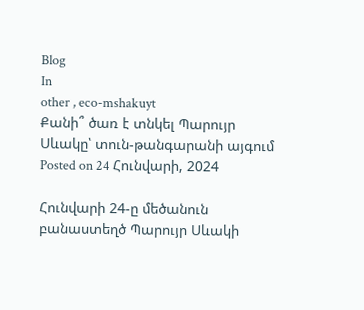Blog
In
other , eco-mshakuyt
Քանի՞ ծառ է տնկել Պարույր Սևակը՝ տուն-թանգարանի այգում
Posted on 24 Հունվարի, 2024

Հունվարի 24-ը մեծանուն բանաստեղծ Պարույր Սևակի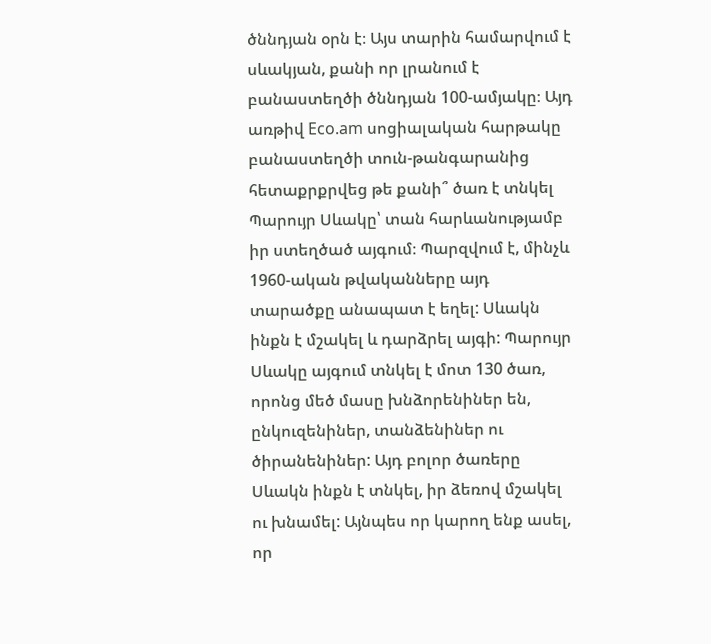ծննդյան օրն է։ Այս տարին համարվում է սևակյան, քանի որ լրանում է բանաստեղծի ծննդյան 100-ամյակը։ Այդ առթիվ Eco.am սոցիալական հարթակը բանաստեղծի տուն-թանգարանից հետաքրքրվեց թե քանի՞ ծառ է տնկել Պարույր Սևակը՝ տան հարևանությամբ իր ստեղծած այգում։ Պարզվում է, մինչև 1960-ական թվականները այդ տարածքը անապատ է եղել: Սևակն ինքն է մշակել և դարձրել այգի: Պարույր Սևակը այգում տնկել է մոտ 130 ծառ, որոնց մեծ մասը խնձորենիներ են, ընկուզենիներ, տանձենիներ ու ծիրանենիներ: Այդ բոլոր ծառերը Սևակն ինքն է տնկել, իր ձեռով մշակել ու խնամել: Այնպես որ կարող ենք ասել, որ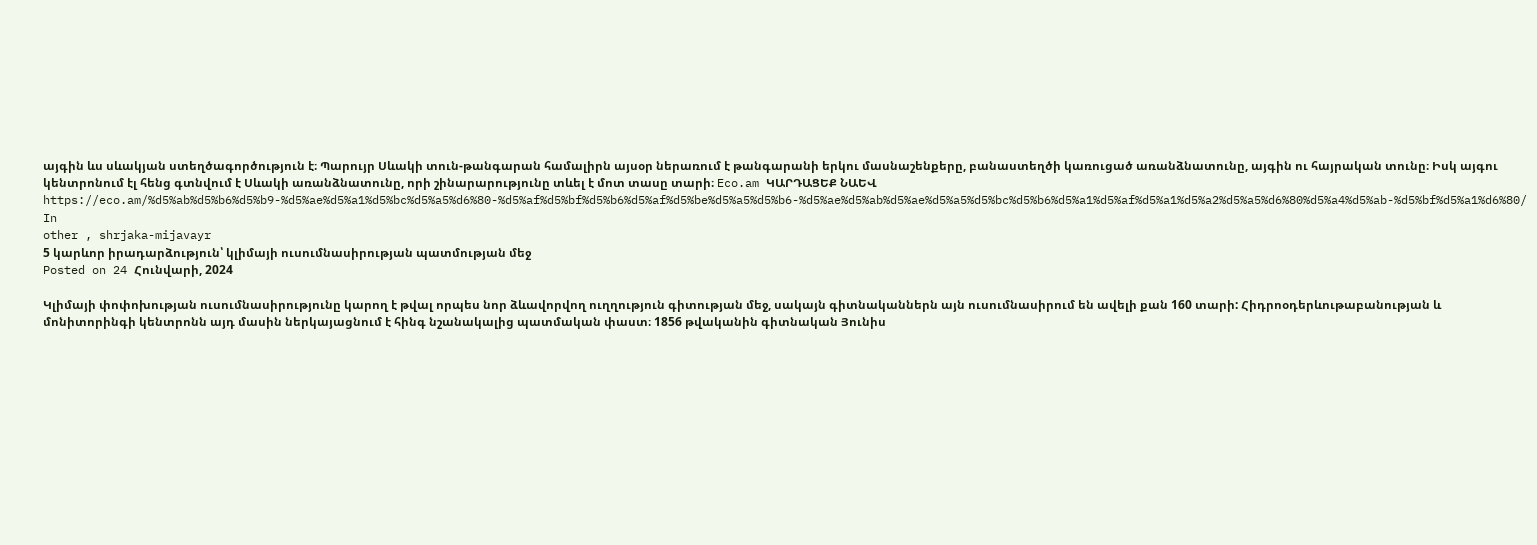այգին ևս սևակյան ստեղծագործություն է։ Պարույր Սևակի տուն-թանգարան համալիրն այսօր ներառում է թանգարանի երկու մասնաշենքերը, բանաստեղծի կառուցած առանձնատունը, այգին ու հայրական տունը։ Իսկ այգու կենտրոնում էլ հենց գտնվում է Սևակի առանձնատունը, որի շինարարությունը տևել է մոտ տասը տարի։ Eco.am ԿԱՐԴԱՑԵՔ ՆԱԵՎ https://eco.am/%d5%ab%d5%b6%d5%b9-%d5%ae%d5%a1%d5%bc%d5%a5%d6%80-%d5%af%d5%bf%d5%b6%d5%af%d5%be%d5%a5%d5%b6-%d5%ae%d5%ab%d5%ae%d5%a5%d5%bc%d5%b6%d5%a1%d5%af%d5%a1%d5%a2%d5%a5%d6%80%d5%a4%d5%ab-%d5%bf%d5%a1%d6%80/
In
other , shrjaka-mijavayr
5 կարևոր իրադարձություն՝ կլիմայի ուսումնասիրության պատմության մեջ
Posted on 24 Հունվարի, 2024

Կլիմայի փոփոխության ուսումնասիրությունը կարող է թվալ որպես նոր ձևավորվող ուղղություն գիտության մեջ, սակայն գիտնականներն այն ուսումնասիրում են ավելի քան 160 տարի: Հիդրոօդերևութաբանության և մոնիտորինգի կենտրոնն այդ մասին ներկայացնում է հինգ նշանակալից պատմական փաստ։ 1856 թվականին գիտնական Յունիս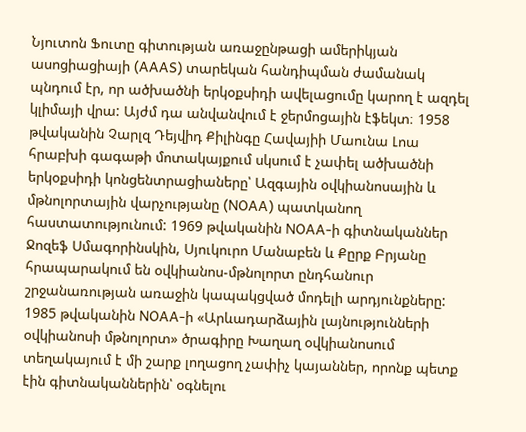Նյուտոն Ֆուտը գիտության առաջընթացի ամերիկյան ասոցիացիայի (AAAS) տարեկան հանդիպման ժամանակ պնդում էր, որ ածխածնի երկօքսիդի ավելացումը կարող է ազդել կլիմայի վրա: Այժմ դա անվանվում է ջերմոցային էֆեկտ։ 1958 թվականին Չարլզ Դեյվիդ Քիլինգը Հավայիի Մաունա Լոա հրաբխի գագաթի մոտակայքում սկսում է չափել ածխածնի երկօքսիդի կոնցենտրացիաները՝ Ազգային օվկիանոսային և մթնոլորտային վարչությանը (NOAA) պատկանող հաստատությունում: 1969 թվականին NOAA-ի գիտնականներ Ջոզեֆ Սմագորինսկին, Սյուկուրո Մանաբեն և Քըրք Բրյանը հրապարակում են օվկիանոս-մթնոլորտ ընդհանուր շրջանառության առաջին կապակցված մոդելի արդյունքները: 1985 թվականին NOAA-ի «Արևադարձային լայնությունների օվկիանոսի մթնոլորտ» ծրագիրը Խաղաղ օվկիանոսում տեղակայում է մի շարք լողացող չափիչ կայաններ, որոնք պետք էին գիտնականներին՝ օգնելու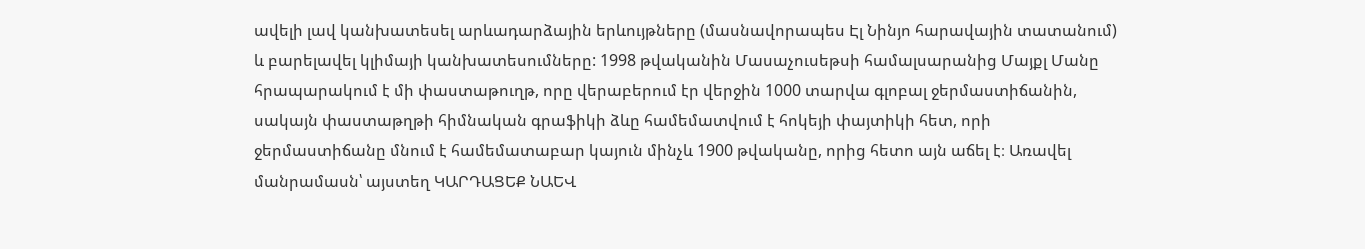ավելի լավ կանխատեսել արևադարձային երևույթները (մասնավորապես Էլ Նինյո հարավային տատանում) և բարելավել կլիմայի կանխատեսումները: 1998 թվականին Մասաչուսեթսի համալսարանից Մայքլ Մանը հրապարակում է մի փաստաթուղթ, որը վերաբերում էր վերջին 1000 տարվա գլոբալ ջերմաստիճանին, սակայն փաստաթղթի հիմնական գրաֆիկի ձևը համեմատվում է հոկեյի փայտիկի հետ, որի ջերմաստիճանը մնում է համեմատաբար կայուն մինչև 1900 թվականը, որից հետո այն աճել է։ Առավել մանրամասն՝ այստեղ ԿԱՐԴԱՑԵՔ ՆԱԵՎ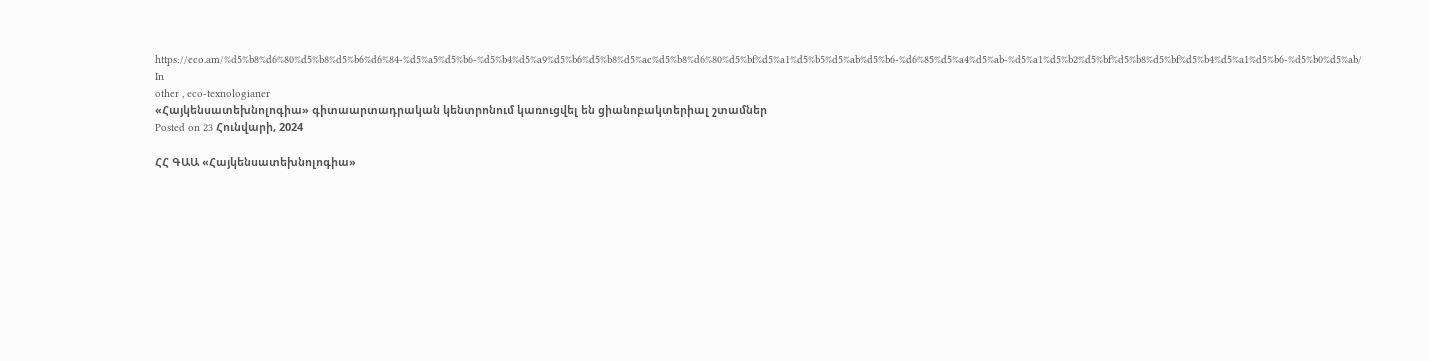https://eco.am/%d5%b8%d6%80%d5%b8%d5%b6%d6%84-%d5%a5%d5%b6-%d5%b4%d5%a9%d5%b6%d5%b8%d5%ac%d5%b8%d6%80%d5%bf%d5%a1%d5%b5%d5%ab%d5%b6-%d6%85%d5%a4%d5%ab-%d5%a1%d5%b2%d5%bf%d5%b8%d5%bf%d5%b4%d5%a1%d5%b6-%d5%b0%d5%ab/
In
other , eco-texnologianer
«Հայկենսատեխնոլոգիա» գիտաարտադրական կենտրոնում կառուցվել են ցիանոբակտերիալ շտամներ
Posted on 23 Հունվարի, 2024

ՀՀ ԳԱԱ «Հայկենսատեխնոլոգիա»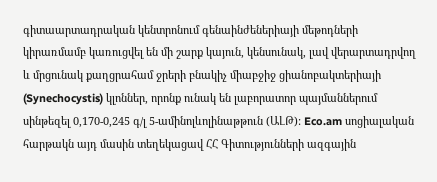գիտաարտադրական կենտրոնում գենաինժեներիայի մեթոդների կիրառմամբ կառուցվել են մի շարք կայուն, կենսունակ, լավ վերարտադրվող և մրցունակ քաղցրահամ ջրերի բնակիչ միաբջիջ ցիանոբակտերիայի (Synechocystis) կլոններ, որոնք ունակ են լաբորատոր պայմաններում սինթեզել 0,170-0,245 գ/լ 5-ամինոլևոլինաթթուն (ԱԼԹ): Eco.am սոցիալական հարթակն այդ մասին տեղեկացավ ՀՀ Գիտությունների ազգային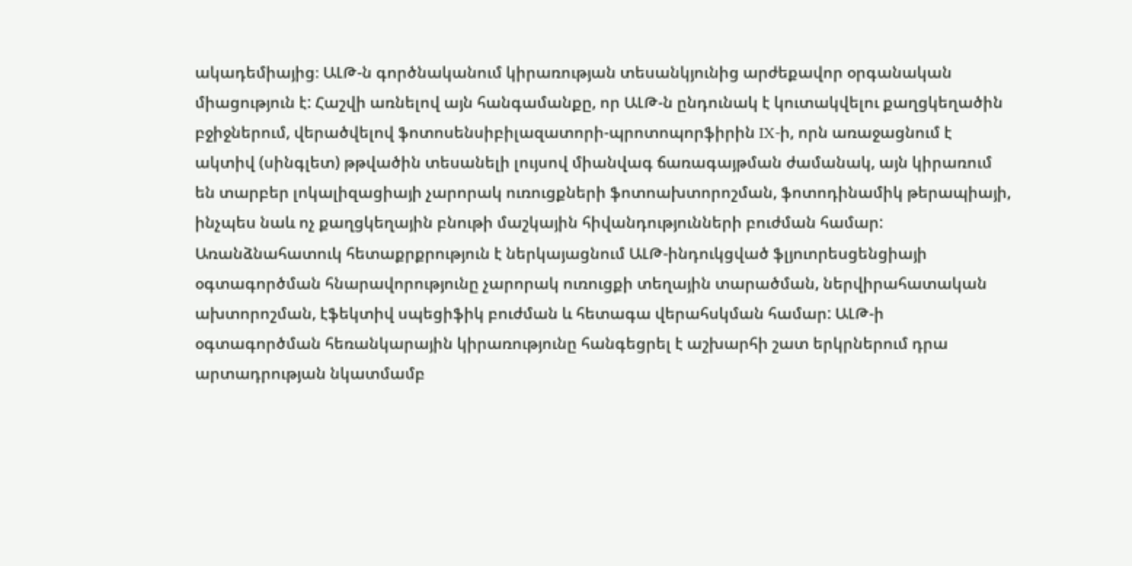ակադեմիայից։ ԱԼԹ-ն գործնականում կիրառության տեսանկյունից արժեքավոր օրգանական միացություն է: Հաշվի առնելով այն հանգամանքը, որ ԱԼԹ-ն ընդունակ է կուտակվելու քաղցկեղածին բջիջներում, վերածվելով ֆոտոսենսիբիլազատորի-պրոտոպորֆիրին IX-ի, որն առաջացնում է ակտիվ (սինգլետ) թթվածին տեսանելի լույսով միանվագ ճառագայթման ժամանակ, այն կիրառում են տարբեր լոկալիզացիայի չարորակ ուռուցքների ֆոտոախտորոշման, ֆոտոդինամիկ թերապիայի, ինչպես նաև ոչ քաղցկեղային բնութի մաշկային հիվանդությունների բուժման համար: Առանձնահատուկ հետաքրքրություն է ներկայացնում ԱԼԹ-ինդուկցված ֆլյուորեսցենցիայի օգտագործման հնարավորությունը չարորակ ուռուցքի տեղային տարածման, ներվիրահատական ախտորոշման, էֆեկտիվ սպեցիֆիկ բուժման և հետագա վերահսկման համար: ԱԼԹ-ի օգտագործման հեռանկարային կիրառությունը հանգեցրել է աշխարհի շատ երկրներում դրա արտադրության նկատմամբ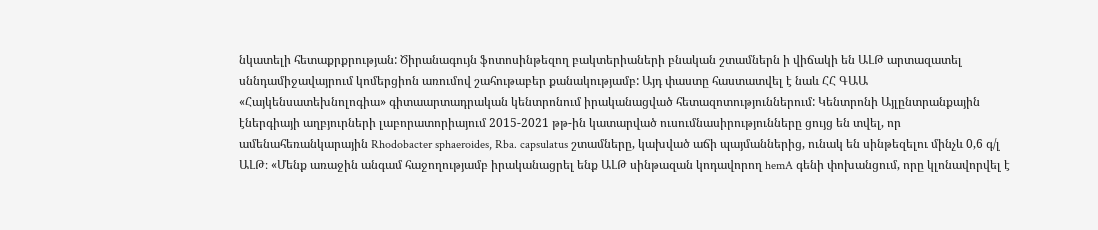նկատելի հետաքրքրության: Ծիրանագույն ֆոտոսինթեզող բակտերիաների բնական շտամներն ի վիճակի են ԱԼԹ արտազատել սննդամիջավայրում կոմերցիոն առումով շահութաբեր քանակությամբ: Այդ փաստը հաստատվել է նաև ՀՀ ԳԱԱ «Հայկենսատեխնոլոգիա» գիտաարտադրական կենտրոնում իրականացված հետազոտություններում: Կենտրոնի Այլընտրանքային էներգիայի աղբյուրների լաբորատորիայում 2015-2021 թթ-ին կատարված ուսումնասիրությունները ցույց են տվել, որ ամենահեռանկարային Rhodobacter sphaeroides, Rba. capsulatus շտամները, կախված աճի պայմաններից, ունակ են սինթեզելու մինչև 0,6 գ/լ ԱԼԹ։ «Մենք առաջին անգամ հաջողությամբ իրականացրել ենք ԱԼԹ սինթազան կոդավորող hemA գենի փոխանցում, որը կլոնավորվել է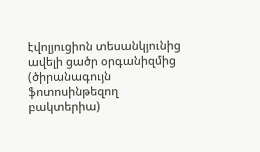էվոլյուցիոն տեսանկյունից ավելի ցածր օրգանիզմից (ծիրանագույն ֆոտոսինթեզող բակտերիա)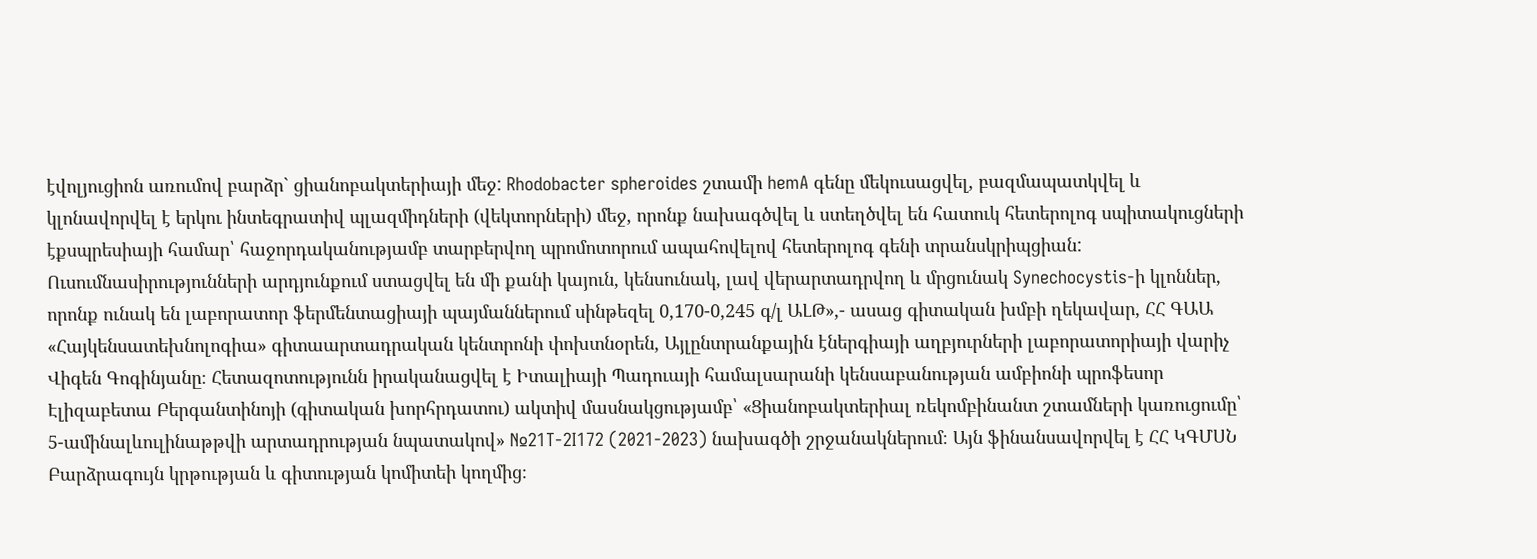էվոլյուցիոն առումով բարձր` ցիանոբակտերիայի մեջ: Rhodobacter spheroides շտամի hemA գենը մեկուսացվել, բազմապատկվել և կլոնավորվել է երկու ինտեգրատիվ պլազմիդների (վեկտորների) մեջ, որոնք նախագծվել և ստեղծվել են հատուկ հետերոլոգ սպիտակուցների էքսպրեսիայի համար՝ հաջորդականությամբ տարբերվող պրոմոտորում ապահովելով հետերոլոգ գենի տրանսկրիպցիան: Ուսումնասիրությունների արդյունքում ստացվել են մի քանի կայուն, կենսունակ, լավ վերարտադրվող և մրցունակ Synechocystis-ի կլոններ, որոնք ունակ են լաբորատոր ֆերմենտացիայի պայմաններում սինթեզել 0,170-0,245 գ/լ ԱԼԹ»,- ասաց գիտական խմբի ղեկավար, ՀՀ ԳԱԱ «Հայկենսատեխնոլոգիա» գիտաարտադրական կենտրոնի փոխտնօրեն, Այլընտրանքային էներգիայի աղբյուրների լաբորատորիայի վարիչ Վիգեն Գոգինյանը։ Հետազոտությունն իրականացվել է Իտալիայի Պադուայի համալսարանի կենսաբանության ամբիոնի պրոֆեսոր Էլիզաբետա Բերգանտինոյի (գիտական խորհրդատու) ակտիվ մասնակցությամբ՝ «Ցիանոբակտերիալ ռեկոմբինանտ շտամների կառուցումը՝ 5-ամինալևուլինաթթվի արտադրության նպատակով» №21T-2I172 (2021-2023) նախագծի շրջանակներում։ Այն ֆինանսավորվել է ՀՀ ԿԳՄՍՆ Բարձրագույն կրթության և գիտության կոմիտեի կողմից։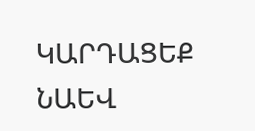ԿԱՐԴԱՑԵՔ ՆԱԵՎ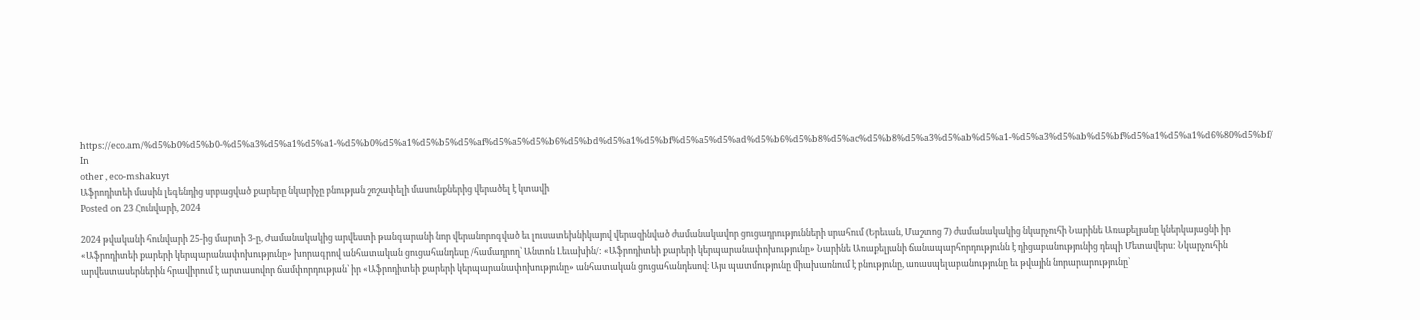https://eco.am/%d5%b0%d5%b0-%d5%a3%d5%a1%d5%a1-%d5%b0%d5%a1%d5%b5%d5%af%d5%a5%d5%b6%d5%bd%d5%a1%d5%bf%d5%a5%d5%ad%d5%b6%d5%b8%d5%ac%d5%b8%d5%a3%d5%ab%d5%a1-%d5%a3%d5%ab%d5%bf%d5%a1%d5%a1%d6%80%d5%bf/
In
other , eco-mshakuyt
Աֆրոդիտեի մասին լեգենդից սրբացված քարերը նկարիչը բնության շոշափելի մասունքներից վերածել է կտավի
Posted on 23 Հունվարի, 2024

2024 թվականի հունվարի 25-ից մարտի 3-ը, Ժամանակակից արվեստի թանգարանի նոր վերանորոգված եւ լուսատեխնիկայով վերազինված ժամանակավոր ցուցադրությունների սրահում (Երեւան, Մաշտոց 7) ժամանակակից նկարչուհի Նարինե Առաքելյանը կներկայացնի իր «Աֆրոդիտեի քարերի կերպարանափոխությունը» խորագրով անհատական ցուցահանդեսը /համադրող՝ Անտոն Լեւախին/: «Աֆրոդիտեի քարերի կերպարանափոխությունը» Նարինե Առաքելյանի ճանապարհորդությունն է դիցաբանությունից դեպի Մետավերս: Նկարչուհին արվեստասերներին հրավիրում է արտասովոր ճամփորդության՝ իր «Աֆրոդիտեի քարերի կերպարանափոխությունը» անհատական ցուցահանդեսով։ Այս պատմությունը միախառնում է բնությունը, առասպելաբանությունը եւ թվային նորարարությունը՝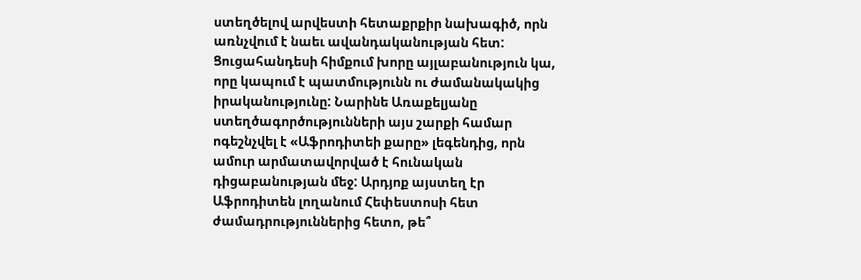ստեղծելով արվեստի հետաքրքիր նախագիծ, որն առնչվում է նաեւ ավանդականության հետ: Ցուցահանդեսի հիմքում խորը այլաբանություն կա, որը կապում է պատմությունն ու ժամանակակից իրականությունը: Նարինե Առաքելյանը ստեղծագործությունների այս շարքի համար ոգեշնչվել է «Աֆրոդիտեի քարը» լեգենդից, որն ամուր արմատավորված է հունական դիցաբանության մեջ: Արդյոք այստեղ էր Աֆրոդիտեն լողանում Հեփեստոսի հետ ժամադրություններից հետո, թե՞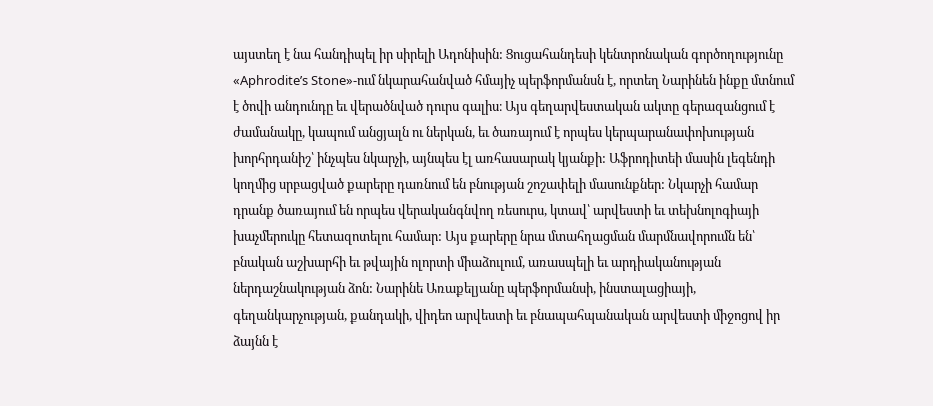այստեղ է նա հանդիպել իր սիրելի Ադոնիսին: Ցուցահանդեսի կենտրոնական գործողությունը «Aphrodite’s Stone»-ում նկարահանված հմայիչ պերֆորմանսն է, որտեղ Նարինեն ինքը մտնում է ծովի անդունդը եւ վերածնված դուրս գալիս։ Այս գեղարվեստական ակտը գերազանցում է ժամանակը, կապում անցյալն ու ներկան, եւ ծառայում է որպես կերպարանափոխության խորհրդանիշ՝ ինչպես նկարչի, այնպես էլ առհասարակ կյանքի: Աֆրոդիտեի մասին լեգենդի կողմից սրբացված քարերը դառնում են բնության շոշափելի մասունքներ: Նկարչի համար դրանք ծառայում են որպես վերականգնվող ռեսուրս, կտավ՝ արվեստի եւ տեխնոլոգիայի խաչմերուկը հետազոտելու համար: Այս քարերը նրա մտահղացման մարմնավորումն են՝ բնական աշխարհի եւ թվային ոլորտի միաձուլում, առասպելի եւ արդիականության ներդաշնակության ձոն: Նարինե Առաքելյանը պերֆորմանսի, ինստալացիայի, գեղանկարչության, քանդակի, վիդեո արվեստի եւ բնապահպանական արվեստի միջոցով իր ձայնն է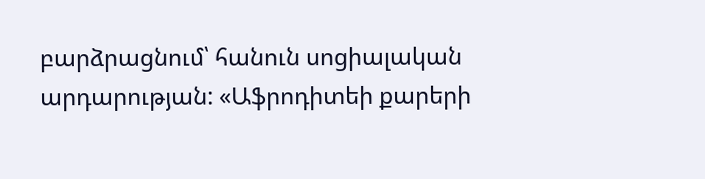բարձրացնում՝ հանուն սոցիալական արդարության: «Աֆրոդիտեի քարերի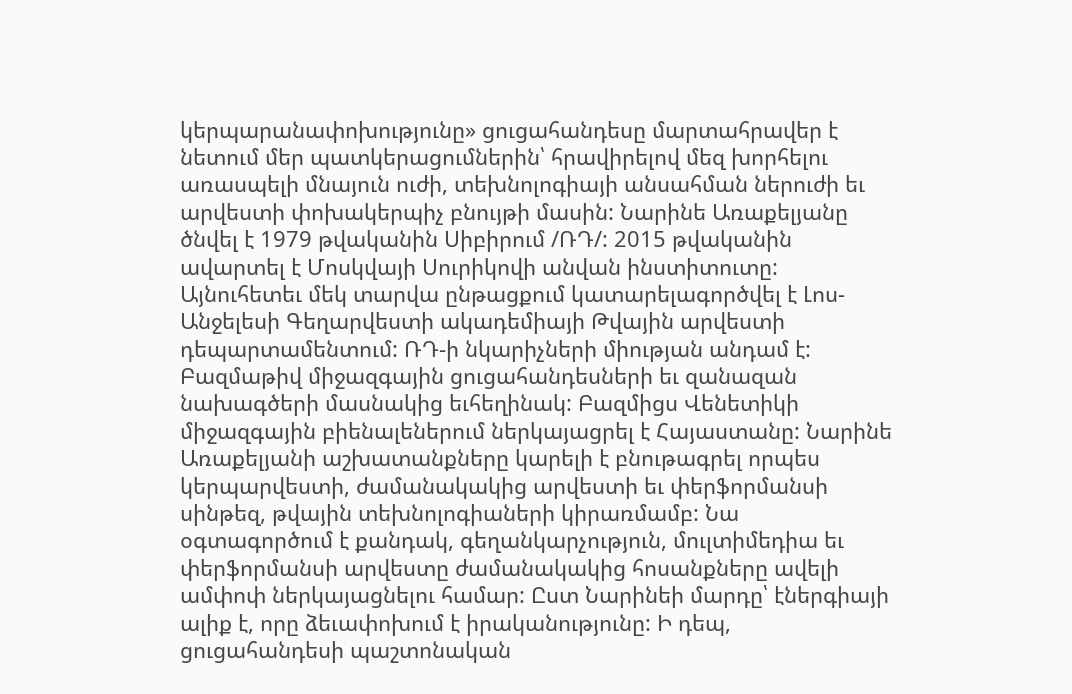կերպարանափոխությունը» ցուցահանդեսը մարտահրավեր է նետում մեր պատկերացումներին՝ հրավիրելով մեզ խորհելու առասպելի մնայուն ուժի, տեխնոլոգիայի անսահման ներուժի եւ արվեստի փոխակերպիչ բնույթի մասին: Նարինե Առաքելյանը ծնվել է 1979 թվականին Սիբիրում /ՌԴ/: 2015 թվականին ավարտել է Մոսկվայի Սուրիկովի անվան ինստիտուտը: Այնուհետեւ մեկ տարվա ընթացքում կատարելագործվել է Լոս-Անջելեսի Գեղարվեստի ակադեմիայի Թվային արվեստի դեպարտամենտում: ՌԴ-ի նկարիչների միության անդամ է: Բազմաթիվ միջազգային ցուցահանդեսների եւ զանազան նախագծերի մասնակից եւհեղինակ: Բազմիցս Վենետիկի միջազգային բիենալեներում ներկայացրել է Հայաստանը: Նարինե Առաքելյանի աշխատանքները կարելի է բնութագրել որպես կերպարվեստի, ժամանակակից արվեստի եւ փերֆորմանսի սինթեզ, թվային տեխնոլոգիաների կիրառմամբ: Նա օգտագործում է քանդակ, գեղանկարչություն, մուլտիմեդիա եւ փերֆորմանսի արվեստը ժամանակակից հոսանքները ավելի ամփոփ ներկայացնելու համար: Ըստ Նարինեի մարդը՝ էներգիայի ալիք է, որը ձեւափոխում է իրականությունը: Ի դեպ, ցուցահանդեսի պաշտոնական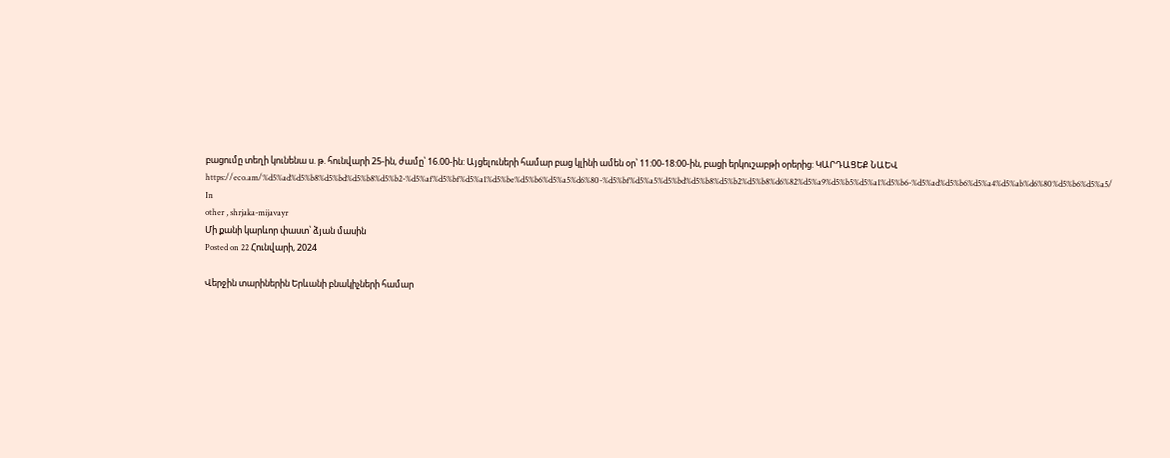բացումը տեղի կունենա ս. թ. հունվարի 25-ին, ժամը՝ 16.00-ին: Այցելուների համար բաց կլինի ամեն օր՝ 11:00-18:00-ին, բացի երկուշաբթի օրերից: ԿԱՐԴԱՑԵՔ ՆԱԵՎ https://eco.am/%d5%ad%d5%b8%d5%bd%d5%b8%d5%b2-%d5%af%d5%bf%d5%a1%d5%be%d5%b6%d5%a5%d6%80-%d5%bf%d5%a5%d5%bd%d5%b8%d5%b2%d5%b8%d6%82%d5%a9%d5%b5%d5%a1%d5%b6-%d5%ad%d5%b6%d5%a4%d5%ab%d6%80%d5%b6%d5%a5/
In
other , shrjaka-mijavayr
Մի քանի կարևոր փաստ՝ ձյան մասին
Posted on 22 Հունվարի, 2024

Վերջին տարիներին Երևանի բնակիչների համար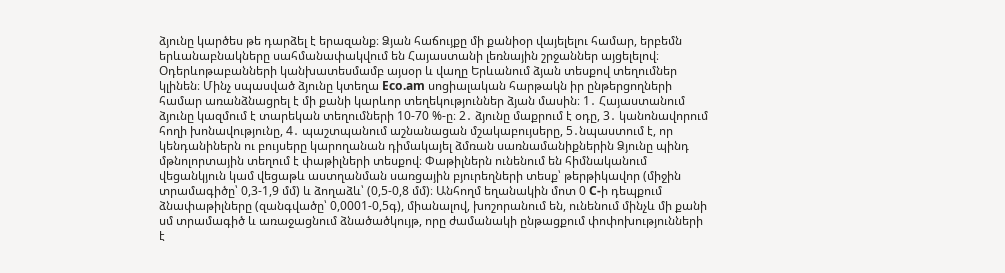ձյունը կարծես թե դարձել է երազանք։ Ձյան հաճույքը մի քանիօր վայելելու համար, երբեմն երևանաբնակները սահմանափակվում են Հայաստանի լեռնային շրջաններ այցելելով։ Օդերևոթաբանների կանխատեսմամբ այսօր և վաղը Երևանում ձյան տեսքով տեղումներ կլինեն։ Մինչ սպասված ձյունը կտեղա Eco.am սոցիալական հարթակն իր ընթերցողների համար առանձնացրել է մի քանի կարևոր տեղեկություններ ձյան մասին։ 1․ Հայաստանում ձյունը կազմում է տարեկան տեղումների 10-70 %-ը։ 2․ ձյունը մաքրում է օդը, 3․ կանոնավորում հողի խոնավությունը, 4․ պաշտպանում աշնանացան մշակաբույսերը, 5․նպաստում է, որ կենդանիներն ու բույսերը կարողանան դիմակայել ձմռան սառնամանիքներին Ձյունը պինդ մթնոլորտային տեղում է փաթիլների տեսքով։ Փաթիլներն ունենում են հիմնականում վեցանկյուն կամ վեցաթև աստղանման սառցային բյուրեղների տեսք՝ թերթիկավոր (միջին տրամագիծը՝ 0,3-1,9 մմ) և ձողաձև՝ (0,5-0,8 մմ)։ Անհողմ եղանակին մոտ 0 C-ի դեպքում ձնափաթիլները (զանգվածը՝ 0,0001-0,5գ), միանալով, խոշորանում են, ունենում մինչև մի քանի սմ տրամագիծ և առաջացնում ձնածածկույթ, որը ժամանակի ընթացքում փոփոխությունների է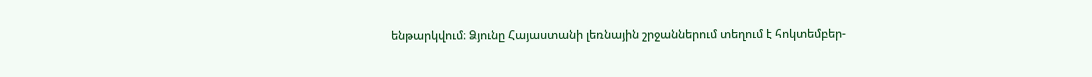ենթարկվում։ Ձյունը Հայաստանի լեռնային շրջաններում տեղում է հոկտեմբեր-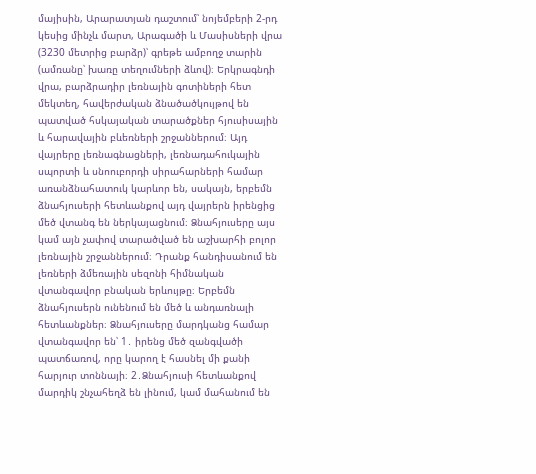մայիսին, Արարատյան դաշտում՝ նոյեմբերի 2-րդ կեսից մինչև մարտ, Արագածի և Մասիսների վրա (3230 մետրից բարձր)՝ գրեթե ամբողջ տարին (ամռանը՝ խառը տեղումների ձևով)։ Երկրագնդի վրա, բարձրադիր լեռնային գոտիների հետ մեկտեղ, հավերժական ձնածածկույթով են պատված հսկայական տարածքներ հյուսիսային և հարավային բևեռների շրջաններում։ Այդ վայրերը լեռնագնացների, լեռնադահուկային սպորտի և սնոուբորդի սիրահարների համար առանձնահատուկ կարևոր են, սակայն, երբեմն ձնահյուսերի հետևանքով այդ վայրերն իրենցից մեծ վտանգ են ներկայացնում։ Ձնահյուսերը այս կամ այն չափով տարածված են աշխարհի բոլոր լեռնային շրջաններում։ Դրանք հանդիսանում են լեռների ձմեռային սեզոնի հիմնական վտանգավոր բնական երևույթը։ Երբեմն ձնահյուսերն ունենում են մեծ և անդառնալի հետևանքներ։ Ձնահյուսերը մարդկանց համար վտանգավոր են՝ 1․ իրենց մեծ զանգվածի պատճառով, որը կարող է հասնել մի քանի հարյուր տոննայի։ 2․Ձնահյուսի հետևանքով մարդիկ շնչահեղձ են լինում, կամ մահանում են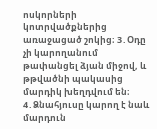ոսկորների կոտրվածքներից առաջացած շոկից։ 3․Օդը չի կարողանում թափանցել ձյան միջով, և թթվածնի պակասից մարդիկ խեղդվում են։ 4․Ձնահյուսը կարող է նաև մարդուն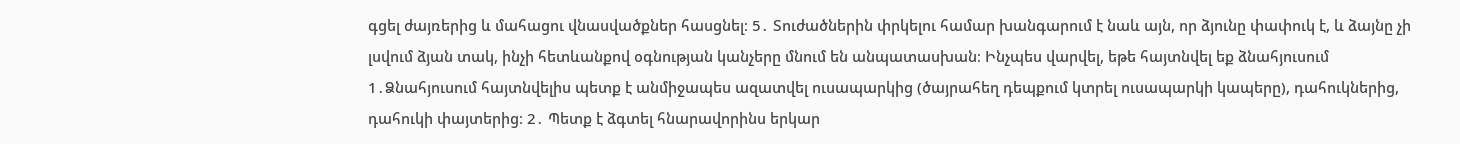գցել ժայռերից և մահացու վնասվածքներ հասցնել։ 5․ Տուժածներին փրկելու համար խանգարում է նաև այն, որ ձյունը փափուկ է, և ձայնը չի լսվում ձյան տակ, ինչի հետևանքով օգնության կանչերը մնում են անպատասխան։ Ինչպես վարվել, եթե հայտնվել եք ձնահյուսում 1․Ձնահյուսում հայտնվելիս պետք է անմիջապես ազատվել ուսապարկից (ծայրահեղ դեպքում կտրել ուսապարկի կապերը), դահուկներից, դահուկի փայտերից։ 2․ Պետք է ձգտել հնարավորինս երկար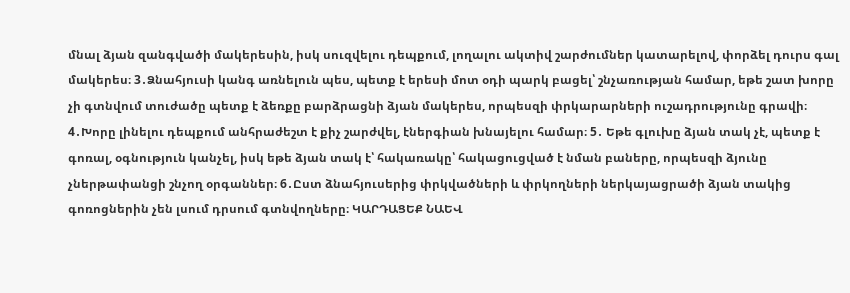մնալ ձյան զանգվածի մակերեսին, իսկ սուզվելու դեպքում, լողալու ակտիվ շարժումներ կատարելով, փորձել դուրս գալ մակերես։ 3․Ձնահյուսի կանգ առնելուն պես, պետք է երեսի մոտ օդի պարկ բացել՝ շնչառության համար, եթե շատ խորը չի գտնվում տուժածը պետք է ձեռքը բարձրացնի ձյան մակերես, որպեսզի փրկարարների ուշադրությունը գրավի։ 4․Խորը լինելու դեպքում անհրաժեշտ է քիչ շարժվել, էներգիան խնայելու համար։ 5․ Եթե գլուխը ձյան տակ չէ, պետք է գոռալ, օգնություն կանչել, իսկ եթե ձյան տակ է՝ հակառակը՝ հակացուցված է նման բաները, որպեսզի ձյունը չներթափանցի շնչող օրգաններ։ 6․Ըստ ձնահյուսերից փրկվածների և փրկողների ներկայացրածի ձյան տակից գոռոցներին չեն լսում դրսում գտնվողները։ ԿԱՐԴԱՑԵՔ ՆԱԵՎ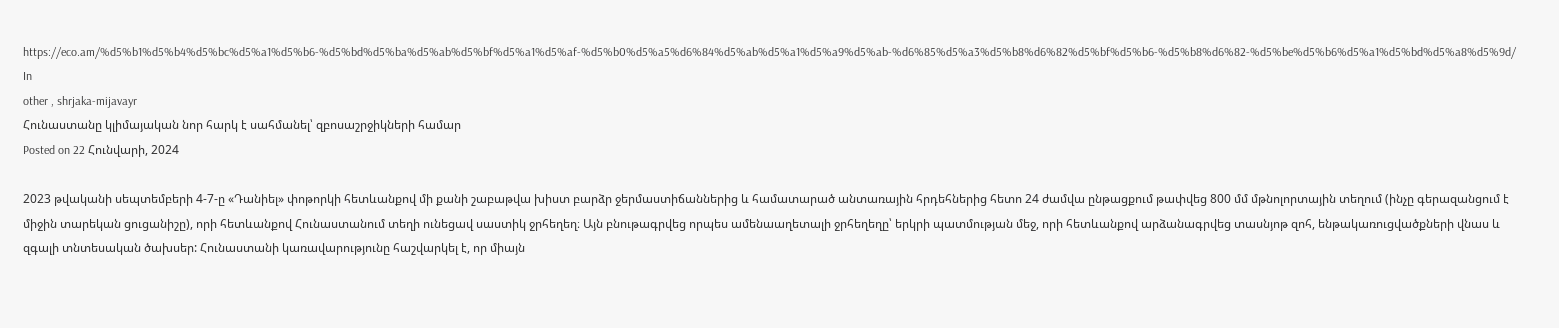https://eco.am/%d5%b1%d5%b4%d5%bc%d5%a1%d5%b6-%d5%bd%d5%ba%d5%ab%d5%bf%d5%a1%d5%af-%d5%b0%d5%a5%d6%84%d5%ab%d5%a1%d5%a9%d5%ab-%d6%85%d5%a3%d5%b8%d6%82%d5%bf%d5%b6-%d5%b8%d6%82-%d5%be%d5%b6%d5%a1%d5%bd%d5%a8%d5%9d/
In
other , shrjaka-mijavayr
Հունաստանը կլիմայական նոր հարկ է սահմանել՝ զբոսաշրջիկների համար
Posted on 22 Հունվարի, 2024

2023 թվականի սեպտեմբերի 4-7-ը «Դանիել» փոթորկի հետևանքով մի քանի շաբաթվա խիստ բարձր ջերմաստիճաններից և համատարած անտառային հրդեհներից հետո 24 ժամվա ընթացքում թափվեց 800 մմ մթնոլորտային տեղում (ինչը գերազանցում է միջին տարեկան ցուցանիշը), որի հետևանքով Հունաստանում տեղի ունեցավ սաստիկ ջրհեղեղ։ Այն բնութագրվեց որպես ամենաաղետալի ջրհեղեղը՝ երկրի պատմության մեջ, որի հետևանքով արձանագրվեց տասնյոթ զոհ, ենթակառուցվածքների վնաս և զգալի տնտեսական ծախսեր: Հունաստանի կառավարությունը հաշվարկել է, որ միայն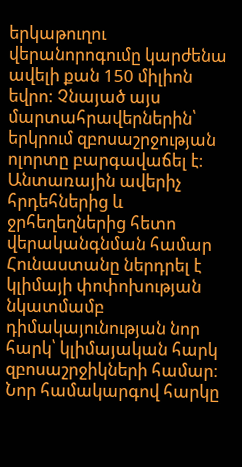երկաթուղու վերանորոգումը կարժենա ավելի քան 150 միլիոն եվրո: Չնայած այս մարտահրավերներին՝ երկրում զբոսաշրջության ոլորտը բարգավաճել է։ Անտառային ավերիչ հրդեհներից և ջրհեղեղներից հետո վերականգնման համար Հունաստանը ներդրել է կլիմայի փոփոխության նկատմամբ դիմակայունության նոր հարկ՝ կլիմայական հարկ զբոսաշրջիկների համար։ Նոր համակարգով հարկը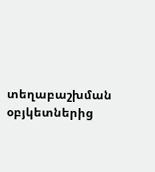տեղաբաշխման օբյկետներից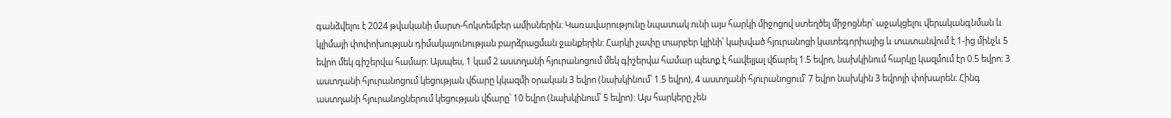գանձվելու է 2024 թվականի մարտ-հոկտեմբեր ամիսներին: Կառավարությունը նպատակ ունի այս հարկի միջոցով ստեղծել միջոցներ՝ աջակցելու վերականգնման և կլիմայի փոփոխության դիմակայունության բարձրացման ջանքերին: Հարկի չափը տարբեր կլինի՝ կախված հյուրանոցի կատեգորիայից և տատանվում է 1-ից մինչև 5 եվրո մեկ գիշերվա համար: Այսպես, 1 կամ 2 աստղանի հյուրանոցում մեկ գիշերվա համար պետք է հավելյալ վճարել 1.5 եվրո, նախկինում հարկը կազմում էր 0.5 եվրո։ 3 աստղանի հյուրանոցում կեցության վճարը կկազմի օրական 3 եվրո (նախկինում՝ 1.5 եվրո), 4 աստղանի հյուրանոցում՝ 7 եվրո նախկին 3 եվրոյի փոխարեն։ Հինգ աստղանի հյուրանոցներում կեցության վճարը՝ 10 եվրո (նախկինում՝ 5 եվրո): Այս հարկերը չեն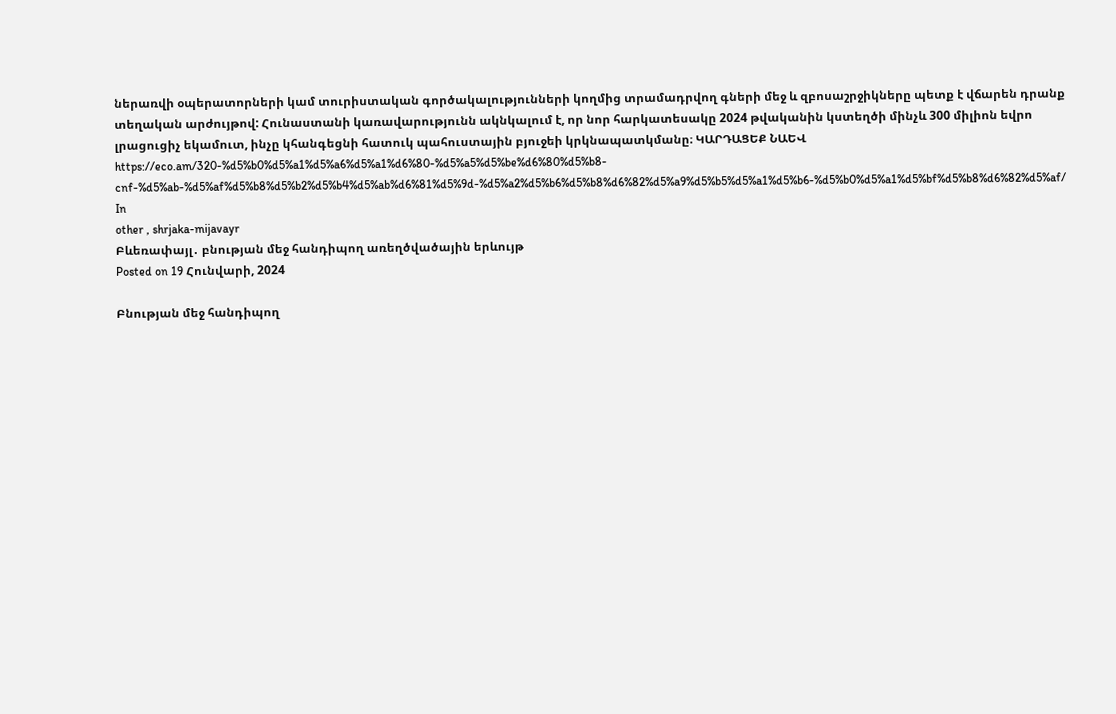ներառվի օպերատորների կամ տուրիստական գործակալությունների կողմից տրամադրվող գների մեջ և զբոսաշրջիկները պետք է վճարեն դրանք տեղական արժույթով: Հունաստանի կառավարությունն ակնկալում է, որ նոր հարկատեսակը 2024 թվականին կստեղծի մինչև 300 միլիոն եվրո լրացուցիչ եկամուտ, ինչը կհանգեցնի հատուկ պահուստային բյուջեի կրկնապատկմանը։ ԿԱՐԴԱՑԵՔ ՆԱԵՎ https://eco.am/320-%d5%b0%d5%a1%d5%a6%d5%a1%d6%80-%d5%a5%d5%be%d6%80%d5%b8-cnf-%d5%ab-%d5%af%d5%b8%d5%b2%d5%b4%d5%ab%d6%81%d5%9d-%d5%a2%d5%b6%d5%b8%d6%82%d5%a9%d5%b5%d5%a1%d5%b6-%d5%b0%d5%a1%d5%bf%d5%b8%d6%82%d5%af/
In
other , shrjaka-mijavayr
Բևեռափայլ․ բնության մեջ հանդիպող առեղծվածային երևույթ
Posted on 19 Հունվարի, 2024

Բնության մեջ հանդիպող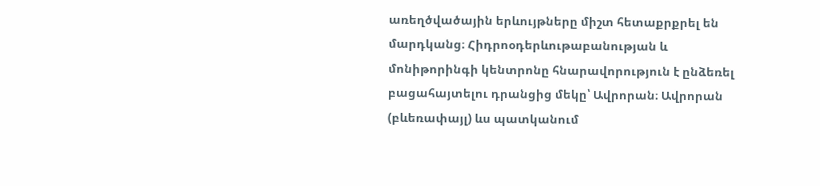առեղծվածային երևույթները միշտ հետաքրքրել են մարդկանց։ Հիդրոօդերևութաբանության և մոնիթորինգի կենտրոնը հնարավորություն է ընձեռել բացահայտելու դրանցից մեկը՝ Ավրորան։ Ավրորան (բևեռափայլ) ևս պատկանում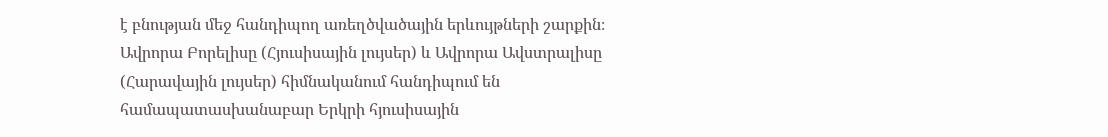է բնության մեջ հանդիպող առեղծվածային երևույթների շարքին։ Ավրորա Բորելիսը (Հյուսիսային լույսեր) և Ավրորա Ավստրալիսը (Հարավային լույսեր) հիմնականում հանդիպում են համապատասխանաբար Երկրի հյուսիսային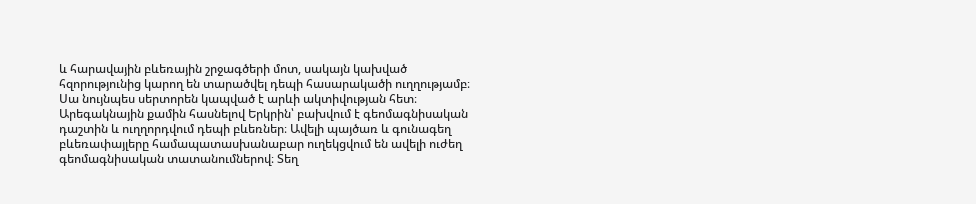և հարավային բևեռային շրջագծերի մոտ, սակայն կախված հզորությունից կարող են տարածվել դեպի հասարակածի ուղղությամբ։ Սա նույնպես սերտորեն կապված է արևի ակտիվության հետ։ Արեգակնային քամին հասնելով Երկրին՝ բախվում է գեոմագնիսական դաշտին և ուղղորդվում դեպի բևեռներ։ Ավելի պայծառ և գունագեղ բևեռափայլերը համապատասխանաբար ուղեկցվում են ավելի ուժեղ գեոմագնիսական տատանումներով։ Տեղ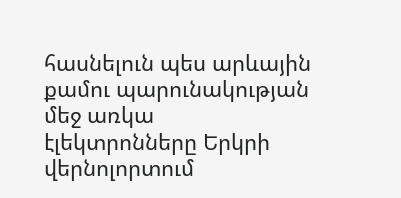հասնելուն պես արևային քամու պարունակության մեջ առկա էլեկտրոնները Երկրի վերնոլորտում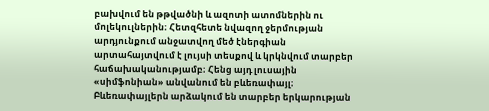բախվում են թթվածնի և ազոտի ատոմներին ու մոլեկուլներին։ Հետզհետե նվազող ջերմության արդյունքում անջատվող մեծ էներգիան արտահայտվում է լույսի տեսքով և կրկնվում տարբեր հաճախականությամբ։ Հենց այդ լուսային «սիմֆոնիան» անվանում են բևեռափայլ։ Բևեռափայլերն արձակում են տարբեր երկարության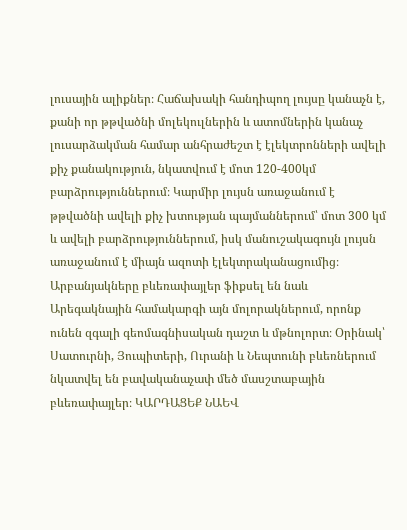լուսային ալիքներ։ Հաճախակի հանդիպող լույսը կանաչն է, քանի որ թթվածնի մոլեկուլներին և ատոմներին կանաչ լուսարձակման համար անհրաժեշտ է էլեկտրոնների ավելի քիչ քանակություն, նկատվում է մոտ 120-400կմ բարձրություններում։ Կարմիր լույսն առաջանում է թթվածնի ավելի քիչ խտության պայմաններում՝ մոտ 300 կմ և ավելի բարձրություններում, իսկ մանուշակագույն լույսն առաջանում է միայն ազոտի էլեկտրականացումից։ Արբանյակները բևեռափայլեր ֆիքսել են նաև Արեգակնային համակարգի այն մոլորակներում, որոնք ունեն զգալի գեոմագնիսական դաշտ և մթնոլորտ։ Օրինակ՝ Սատուրնի, Յուպիտերի, Ուրանի և Նեպտունի բևեռներում նկատվել են բավականաչափ մեծ մասշտաբային բևեռափայլեր։ ԿԱՐԴԱՑԵՔ ՆԱԵՎ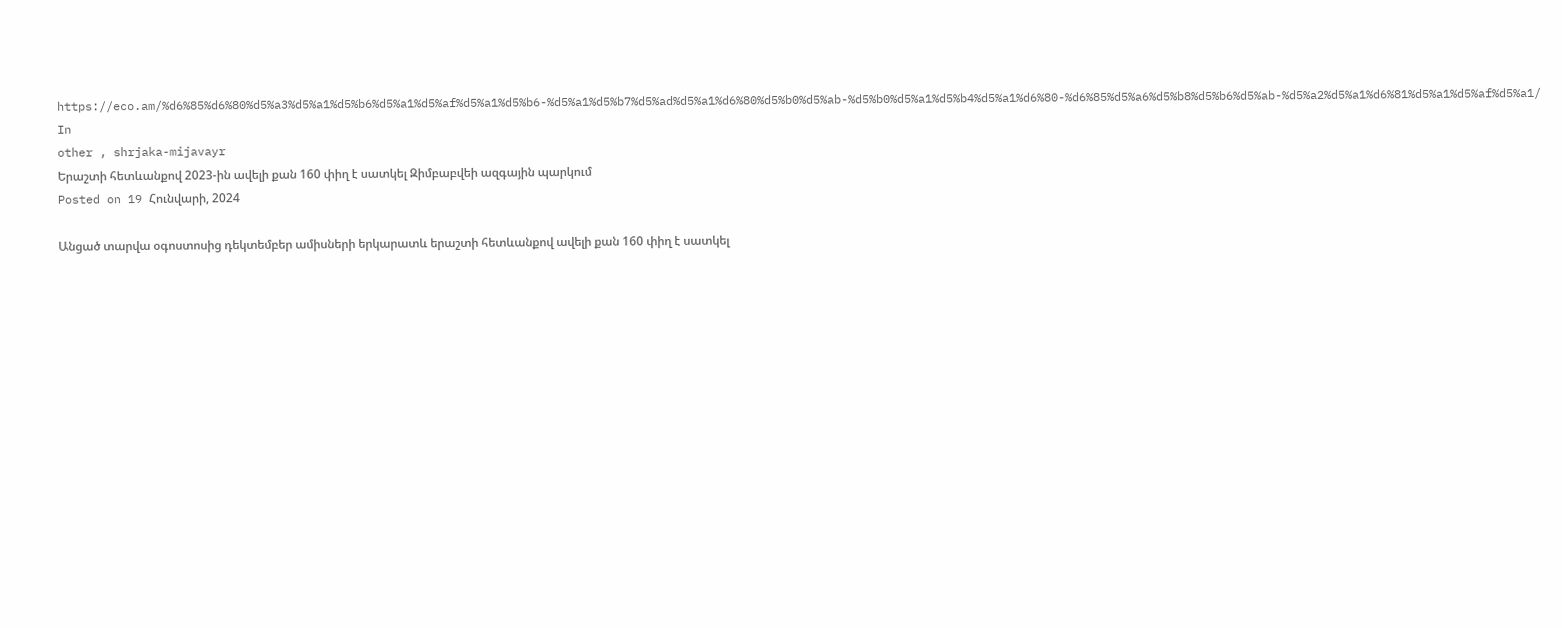https://eco.am/%d6%85%d6%80%d5%a3%d5%a1%d5%b6%d5%a1%d5%af%d5%a1%d5%b6-%d5%a1%d5%b7%d5%ad%d5%a1%d6%80%d5%b0%d5%ab-%d5%b0%d5%a1%d5%b4%d5%a1%d6%80-%d6%85%d5%a6%d5%b8%d5%b6%d5%ab-%d5%a2%d5%a1%d6%81%d5%a1%d5%af%d5%a1/
In
other , shrjaka-mijavayr
Երաշտի հետևանքով 2023-ին ավելի քան 160 փիղ է սատկել Զիմբաբվեի ազգային պարկում
Posted on 19 Հունվարի, 2024

Անցած տարվա օգոստոսից դեկտեմբեր ամիսների երկարատև երաշտի հետևանքով ավելի քան 160 փիղ է սատկել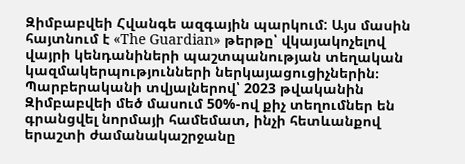Զիմբաբվեի Հվանգե ազգային պարկում: Այս մասին հայտնում է «The Guardian» թերթը՝ վկայակոչելով վայրի կենդանիների պաշտպանության տեղական կազմակերպությունների ներկայացուցիչներին։ Պարբերականի տվյալներով՝ 2023 թվականին Զիմբաբվեի մեծ մասում 50%-ով քիչ տեղումներ են գրանցվել նորմայի համեմատ, ինչի հետևանքով երաշտի ժամանակաշրջանը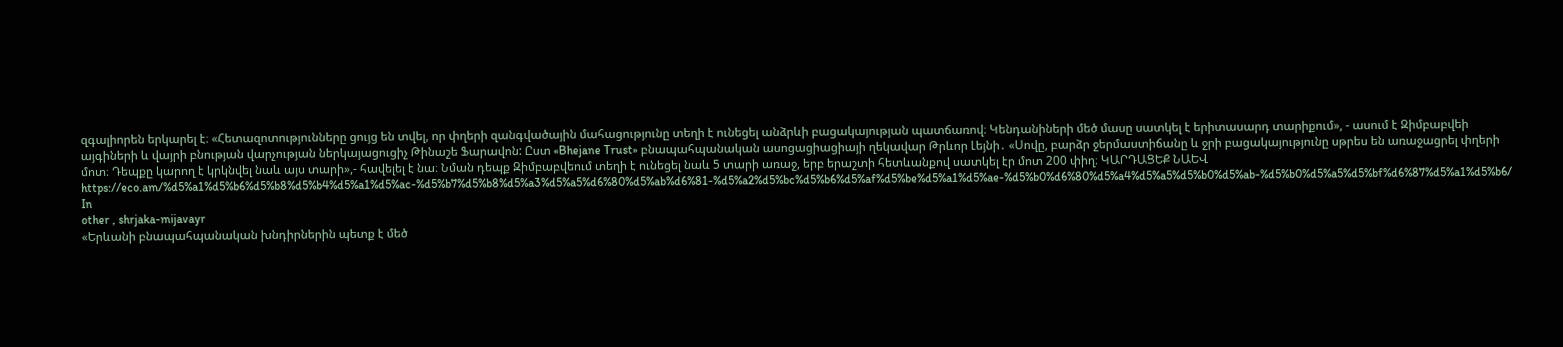զգալիորեն երկարել է։ «Հետազոտությունները ցույց են տվել, որ փղերի զանգվածային մահացությունը տեղի է ունեցել անձրևի բացակայության պատճառով։ Կենդանիների մեծ մասը սատկել է երիտասարդ տարիքում», - ասում է Զիմբաբվեի այգիների և վայրի բնության վարչության ներկայացուցիչ Թինաշե Ֆարավոն: Ըստ «Bhejane Trust» բնապահպանական ասոցացիացիայի ղեկավար Թրևոր Լեյնի․ «Սովը, բարձր ջերմաստիճանը և ջրի բացակայությունը սթրես են առաջացրել փղերի մոտ։ Դեպքը կարող է կրկնվել նաև այս տարի»,- հավելել է նա։ Նման դեպք Զիմբաբվեում տեղի է ունեցել նաև 5 տարի առաջ, երբ երաշտի հետևանքով սատկել էր մոտ 200 փիղ։ ԿԱՐԴԱՑԵՔ ՆԱԵՎ https://eco.am/%d5%a1%d5%b6%d5%b8%d5%b4%d5%a1%d5%ac-%d5%b7%d5%b8%d5%a3%d5%a5%d6%80%d5%ab%d6%81-%d5%a2%d5%bc%d5%b6%d5%af%d5%be%d5%a1%d5%ae-%d5%b0%d6%80%d5%a4%d5%a5%d5%b0%d5%ab-%d5%b0%d5%a5%d5%bf%d6%87%d5%a1%d5%b6/
In
other , shrjaka-mijavayr
«Երևանի բնապահպանական խնդիրներին պետք է մեծ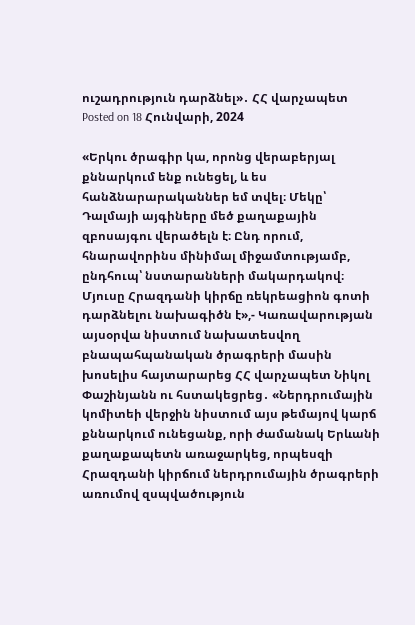ուշադրություն դարձնել»․ ՀՀ վարչապետ
Posted on 18 Հունվարի, 2024

«Երկու ծրագիր կա, որոնց վերաբերյալ քննարկում ենք ունեցել, և ես հանձնարարականներ եմ տվել։ Մեկը՝ Դալմայի այգիները մեծ քաղաքային զբոսայգու վերածելն է։ Ընդ որում, հնարավորինս մինիմալ միջամտությամբ, ընդհուպ՝ նստարանների մակարդակով։ Մյուսը Հրազդանի կիրճը ռեկրեացիոն գոտի դարձնելու նախագիծն է»,- Կառավարության այսօրվա նիստում նախատեսվող բնապահպանական ծրագրերի մասին խոսելիս հայտարարեց ՀՀ վարչապետ Նիկոլ Փաշինյանն ու հստակեցրեց․ «Ներդրումային կոմիտեի վերջին նիստում այս թեմայով կարճ քննարկում ունեցանք, որի ժամանակ Երևանի քաղաքապետն առաջարկեց, որպեսզի Հրազդանի կիրճում ներդրումային ծրագրերի առումով զսպվածություն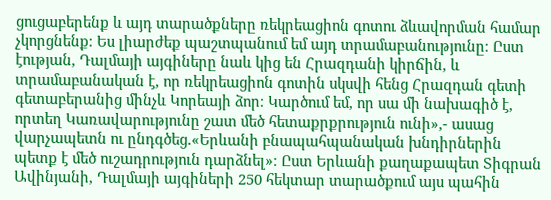ցուցաբերենք և այդ տարածքները ռեկրեացիոն գոտու ձևավորման համար չկորցնենք։ Ես լիարժեք պաշտպանում եմ այդ տրամաբանությունը։ Ըստ էության, Դալմայի այգիները նաև կից են Հրազդանի կիրճին, և տրամաբանական է, որ ռեկրեացիոն գոտին սկսվի հենց Հրազդան գետի գետաբերանից մինչև Կորեայի ձոր։ Կարծում եմ, որ սա մի նախագիծ է, որտեղ Կառավարությունը շատ մեծ հետաքրքրություն ունի»,- ասաց վարչապետն ու ընդգծեց․«Երևանի բնապահպանական խնդիրներին պետք է մեծ ուշադրություն դարձնել»։ Ըստ Երևանի քաղաքապետ Տիգրան Ավինյանի, Դալմայի այգիների 250 հեկտար տարածքում այս պահին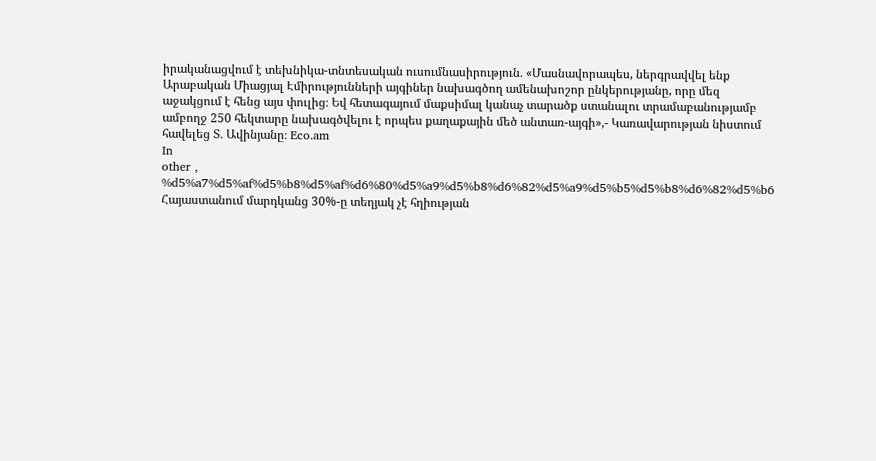իրականացվում է տեխնիկա-տնտեսական ուսումնասիրություն․ «Մասնավորապես, ներգրավվել ենք Արաբական Միացյալ Էմիրությունների այգիներ նախագծող ամենախոշոր ընկերությանը, որը մեզ աջակցում է հենց այս փուլից։ Եվ հետագայում մաքսիմալ կանաչ տարածք ստանալու տրամաբանությամբ ամբողջ 250 հեկտարը նախագծվելու է որպես քաղաքային մեծ անտառ-այգի»,- Կառավարության նիստում հավելեց Տ․ Ավինյանը։ Eco.am
In
other , %d5%a7%d5%af%d5%b8%d5%af%d6%80%d5%a9%d5%b8%d6%82%d5%a9%d5%b5%d5%b8%d6%82%d5%b6
Հայաստանում մարդկանց 30%-ը տեղյակ չէ հղիության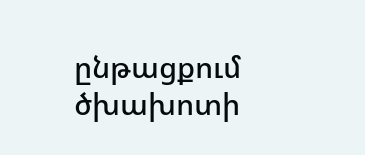ընթացքում ծխախոտի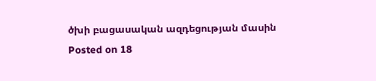ծխի բացասական ազդեցության մասին
Posted on 18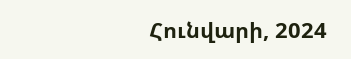Հունվարի, 2024